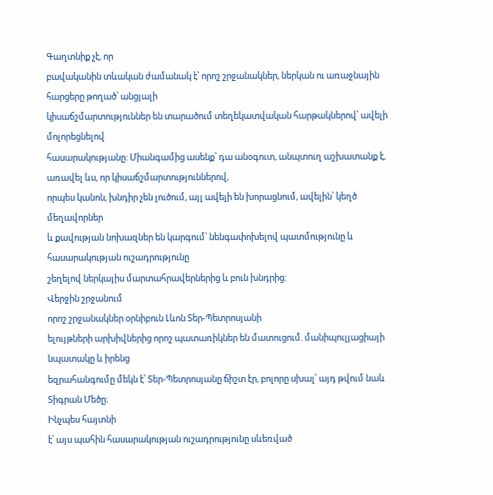Գաղտնիք չէ, որ
բավականին տևական ժամանակ է՝ որոշ շրջանակներ, ներկան ու առաջնային հարցերը թողած՝ անցյալի
կիսաճշմարտություններ են տարածում տեղեկատվական հարթակներով՝ ավելի մոլորեցնելով
հասարակությանը: Միանգամից ասենք՝ դա անօգուտ, անպտուղ աշխատանք է, առավել ևս, որ կիսաճշմարտություններով,
որպես կանոն, խնդիր չեն լուծում, այլ ավելի են խորացնում, ավելին՝ կեղծ մեղավորներ
և քավության նոխազներ են կարգում՝ նենգափոխելով պատմությունը և հասարակության ուշադրությունը
շեղելով ներկայիս մարտահրավերներից և բուն խնդրից:
Վերջին շրջանում
որոշ շրջանակներ օրնիբուն Լևոն Տեր-Պետրոսյանի
ելույթների արխիվներից որոշ պատառիկներ են մատուցում. մանիպուլյացիայի նպատակը և իրենց
եզրահանգումը մեկն է՝ Տեր-Պետրոսյանը ճիշտ էր, բոլորը սխալ՝ այդ թվում նաև Տիգրան Մեծը։
Ինչպես հայտնի
է՝ այս պահին հասարակության ուշադրությունը սևեռված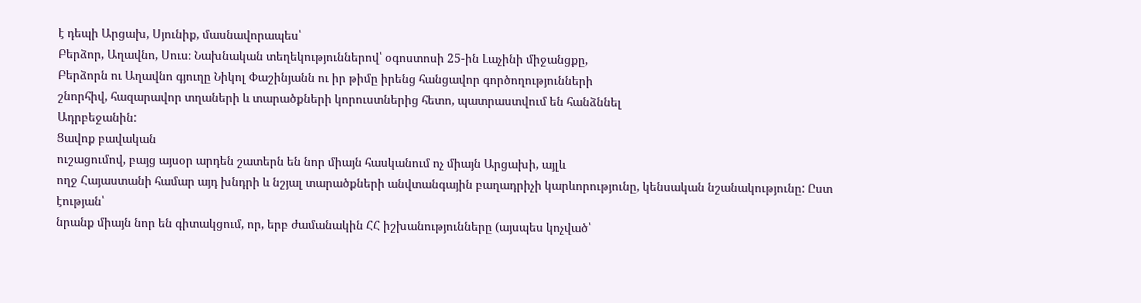է դեպի Արցախ, Սյունիք, մասնավորապես՝
Բերձոր, Աղավնո, Սուս։ Նախնական տեղեկություններով՝ օգոստոսի 25-ին Լաչինի միջանցքը,
Բերձորն ու Աղավնո գյուղը Նիկոլ Փաշինյանն ու իր թիմը իրենց հանցավոր գործողությունների
շնորհիվ, հազարավոր տղաների և տարածքների կորուստներից հետո, պատրաստվում են հանձննել
Ադրբեջանին:
Ցավոք բավական
ուշացումով, բայց այսօր արդեն շատերն են նոր միայն հասկանում ոչ միայն Արցախի, այլև
ողջ Հայաստանի համար այդ խնդրի և նշյալ տարածքների անվտանգային բաղադրիչի կարևորությունը, կենսական նշանակությունը: Ըստ էության՝
նրանք միայն նոր են գիտակցում, որ, երբ ժամանակին ՀՀ իշխանությունները (այսպես կոչված՝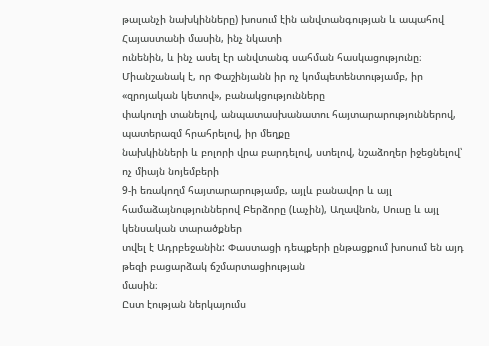թալանչի նախկինները) խոսում էին անվտանգության և ապահով Հայաստանի մասին, ինչ նկատի
ունենին, և ինչ ասել էր անվտանգ սահման հասկացությունը։ Միանշանակ է, որ Փաշինյանն իր ոչ կոմպետենտությամբ, իր «զրոյական կետով», բանակցությունները
փակուղի տանելով, անպատասխանատու հայտարարություններով, պատերազմ հրահրելով, իր մեղքը
նախկինների և բոլորի վրա բարդելով, ստելով, նշաձողեր իջեցնելով՝ ոչ միայն նոյեմբերի
9-ի եռակողմ հայտարարությամբ, այլև բանավոր և այլ
համաձայնություններով Բերձորը (Լաչին), Աղավնոն, Սուսը և այլ կենսական տարածքներ
տվել է Ադրբեջանին: Փաստացի դեպքերի ընթացքում խոսում են այդ թեզի բացարձակ ճշմարտացիության
մասին։
Ըստ էության ներկայումս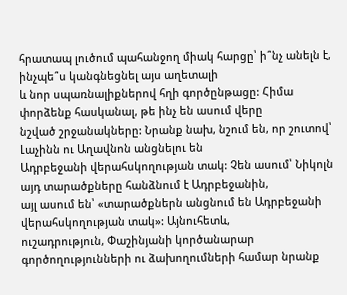հրատապ լուծում պահանջող միակ հարցը՝ ի՞նչ անելն է, ինչպե՞ս կանգնեցնել այս աղետալի
և նոր սպառնալիքներով հղի գործընթացը: Հիմա փորձենք հասկանալ, թե ինչ են ասում վերը
նշված շրջանակները: Նրանք նախ, նշում են, որ շուտով՝ Լաչինն ու Աղավնոն անցնելու են
Ադրբեջանի վերահսկողության տակ: Չեն ասում՝ Նիկոլն այդ տարածքները հանձնում է Ադրբեջանին,
այլ ասում են՝ «տարածքներն անցնում են Ադրբեջանի վերահսկողության տակ»: Այնուհետև,
ուշադրություն, Փաշինյանի կործանարար գործողությունների ու ձախողումների համար նրանք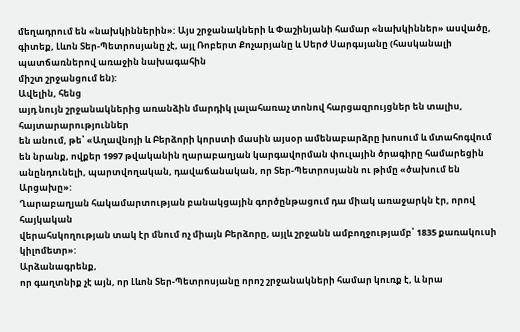մեղադրում են «նախկիններին»: Այս շրջանակների և Փաշինյանի համար «նախկիններ» ասվածը,
գիտեք, Լևոն Տեր-Պետրոսյանը չէ, այլ Ռոբերտ Քոչարյանը և Սերժ Սարգսյանը (հասկանալի
պատճառներով առաջին նախագահին
միշտ շրջանցում են):
Ավելին, հենց
այդ նույն շրջանակներից առանձին մարդիկ լալահառաչ տոնով հարցազրույցներ են տալիս, հայտարարություններ
են անում, թե՝ «Աղավնոյի և Բերձորի կորստի մասին այսօր ամենաբարձրը խոսում և մտահոգվում
են նրանք, ովքեր 1997 թվականին ղարաբաղյան կարգավորման փուլային ծրագիրը համարեցին
անընդունելի, պարտվողական, դավաճանական, որ Տեր-Պետրոսյանն ու թիմը «ծախում են Արցախը»:
Ղարաբաղյան հակամարտության բանակցային գործընթացում դա միակ առաջարկն էր, որով հայկական
վերահսկողության տակ էր մնում ոչ միայն Բերձորը, այլև շրջանն ամբողջությամբ՝ 1835 քառակուսի
կիլոմետր»:
Արձանագրենք,
որ գաղտնիք չէ այն, որ Լևոն Տեր-Պետրոսյանը որոշ շրջանակների համար կուռք է, և նրա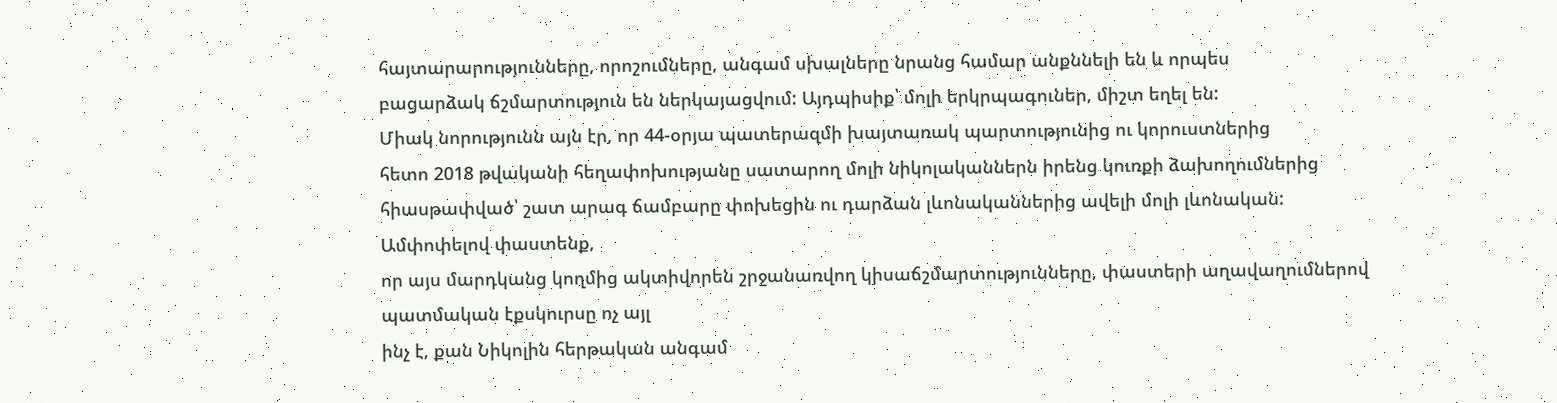հայտարարությունները, որոշումները, անգամ սխալները նրանց համար անքննելի են և որպես
բացարձակ ճշմարտություն են ներկայացվում: Այդպիսիք՝ մոլի երկրպագուներ, միշտ եղել են:
Միակ նորությունն այն էր, որ 44-օրյա պատերազմի խայտառակ պարտությունից ու կորուստներից
հետո 2018 թվականի հեղափոխությանը սատարող մոլի նիկոլականներն իրենց կուռքի ձախողումներից
հիասթափված՝ շատ արագ ճամբարը փոխեցին ու դարձան լևոնականներից ավելի մոլի լևոնական:
Ամփոփելով փաստենք,
որ այս մարդկանց կողմից ակտիվորեն շրջանառվող կիսաճշմարտությունները, փաստերի աղավաղումներով պատմական էքսկուրսը ոչ այլ
ինչ է, քան Նիկոլին հերթական անգամ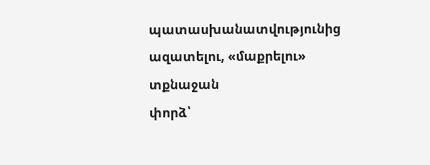պատասխանատվությունից ազատելու, «մաքրելու» տքնաջան
փորձ՝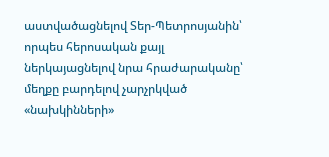աստվածացնելով Տեր-Պետրոսյանին՝ որպես հերոսական քայլ ներկայացնելով նրա հրաժարականը՝
մեղքը բարդելով չարչրկված «նախկինների»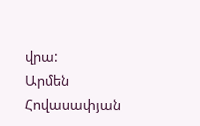վրա:
Արմեն Հովասափյան